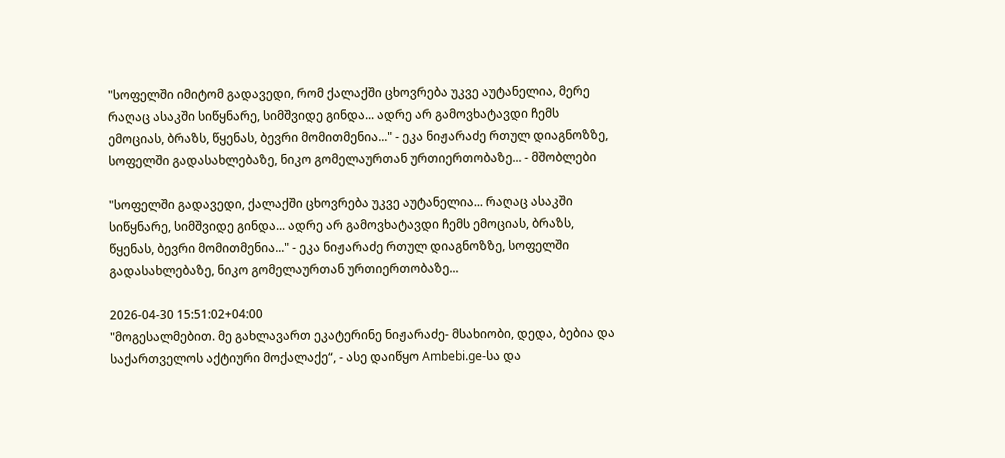"სოფელში იმიტომ გადავედი, რომ ქალაქში ცხოვრება უკვე აუტანელია, მერე რაღაც ასაკში სიწყნარე, სიმშვიდე გინდა... ადრე არ გამოვხატავდი ჩემს ემოციას, ბრაზს, წყენას, ბევრი მომითმენია..." - ეკა ნიჟარაძე რთულ დიაგნოზზე, სოფელში გადასახლებაზე, ნიკო გომელაურთან ურთიერთობაზე... - მშობლები

"სოფელში გადავედი, ქალაქში ცხოვრება უკვე აუტანელია... რაღაც ასაკში სიწყნარე, სიმშვიდე გინდა... ადრე არ გამოვხატავდი ჩემს ემოციას, ბრაზს, წყენას, ბევრი მომითმენია..." - ეკა ნიჟარაძე რთულ დიაგნოზზე, სოფელში გადასახლებაზე, ნიკო გომელაურთან ურთიერთობაზე...

2026-04-30 15:51:02+04:00
"მოგესალმებით. მე გახლავართ ეკატერინე ნიჟარაძე- მსახიობი, დედა, ბებია და საქართველოს აქტიური მოქალაქე“, - ასე დაიწყო Ambebi.ge-სა და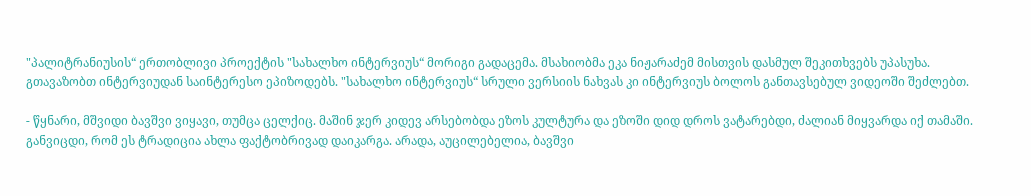"პალიტრანიუსის“ ერთობლივი პროექტის "სახალხო ინტერვიუს“ მორიგი გადაცემა. მსახიობმა ეკა ნიჟარაძემ მისთვის დასმულ შეკითხვებს უპასუხა. გთავაზობთ ინტერვიუდან საინტერესო ეპიზოდებს. "სახალხო ინტერვიუს“ სრული ვერსიის ნახვას კი ინტერვიუს ბოლოს განთავსებულ ვიდეოში შეძლებთ.

- წყნარი, მშვიდი ბავშვი ვიყავი, თუმცა ცელქიც. მაშინ ჯერ კიდევ არსებობდა ეზოს კულტურა და ეზოში დიდ დროს ვატარებდი, ძალიან მიყვარდა იქ თამაში. განვიცდი, რომ ეს ტრადიცია ახლა ფაქტობრივად დაიკარგა. არადა, აუცილებელია, ბავშვი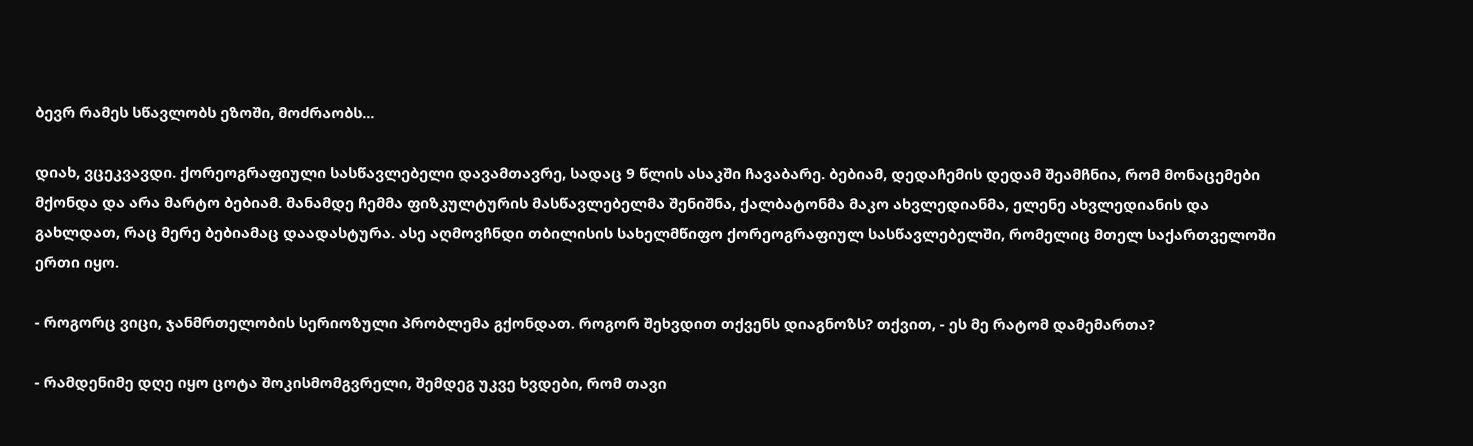ბევრ რამეს სწავლობს ეზოში, მოძრაობს...

დიახ, ვცეკვავდი. ქორეოგრაფიული სასწავლებელი დავამთავრე, სადაც 9 წლის ასაკში ჩავაბარე. ბებიამ, დედაჩემის დედამ შეამჩნია, რომ მონაცემები მქონდა და არა მარტო ბებიამ. მანამდე ჩემმა ფიზკულტურის მასწავლებელმა შენიშნა, ქალბატონმა მაკო ახვლედიანმა, ელენე ახვლედიანის და გახლდათ, რაც მერე ბებიამაც დაადასტურა. ასე აღმოვჩნდი თბილისის სახელმწიფო ქორეოგრაფიულ სასწავლებელში, რომელიც მთელ საქართველოში ერთი იყო.

- როგორც ვიცი, ჯანმრთელობის სერიოზული პრობლემა გქონდათ. როგორ შეხვდით თქვენს დიაგნოზს? თქვით, - ეს მე რატომ დამემართა?

- რამდენიმე დღე იყო ცოტა შოკისმომგვრელი, შემდეგ უკვე ხვდები, რომ თავი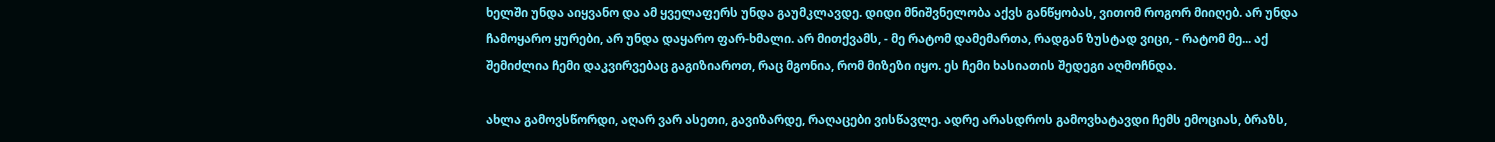ხელში უნდა აიყვანო და ამ ყველაფერს უნდა გაუმკლავდე. დიდი მნიშვნელობა აქვს განწყობას, ვითომ როგორ მიიღებ. არ უნდა ჩამოყარო ყურები, არ უნდა დაყარო ფარ-ხმალი. არ მითქვამს, - მე რატომ დამემართა, რადგან ზუსტად ვიცი, - რატომ მე... აქ შემიძლია ჩემი დაკვირვებაც გაგიზიაროთ, რაც მგონია, რომ მიზეზი იყო. ეს ჩემი ხასიათის შედეგი აღმოჩნდა.

ახლა გამოვსწორდი, აღარ ვარ ასეთი, გავიზარდე, რაღაცები ვისწავლე. ადრე არასდროს გამოვხატავდი ჩემს ემოციას, ბრაზს,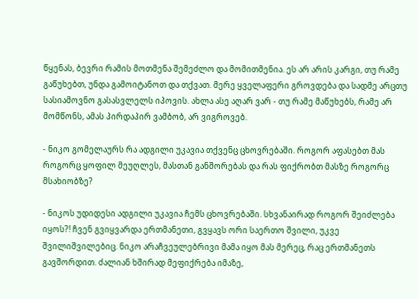წყენას, ბევრი რამის მოთმენა შემეძლო და მომითმენია. ეს არ არის კარგი, თუ რამე გაწუხებთ, უნდა გამოიტანოთ და თქვათ. მერე ყველაფერი გროვდება და სადმე არცთუ სასიამოვნო გასასვლელს იპოვის. ახლა ასე აღარ ვარ - თუ რამე მაწუხებს, რამე არ მომწონს, ამას პირდაპირ ვამბობ, არ ვიგროვებ.

- ნიკო გომელაურს რა ადგილი უკავია თქვენც ცხოვრებაში. როგორ აფასებთ მას როგორც ყოფილ მეუღლეს, მასთან განშორებას და რას ფიქრობთ მასზე როგორც მსახიობზე?

- ნიკოს უდიდესი ადგილი უკავია ჩემს ცხოვრებაში. სხვანაირად როგორ შეიძლება იყოს?! ჩვენ გვიყვარდა ერთმანეთი, გვყავს ორი საერთო შვილი, უკვე შვილიშვილებიც. ნიკო არაჩვეულებრივი მამა იყო მას მერეც, რაც ერთმანეთს გავშორდით. ძალიან ხშირად მეფიქრება იმაზე,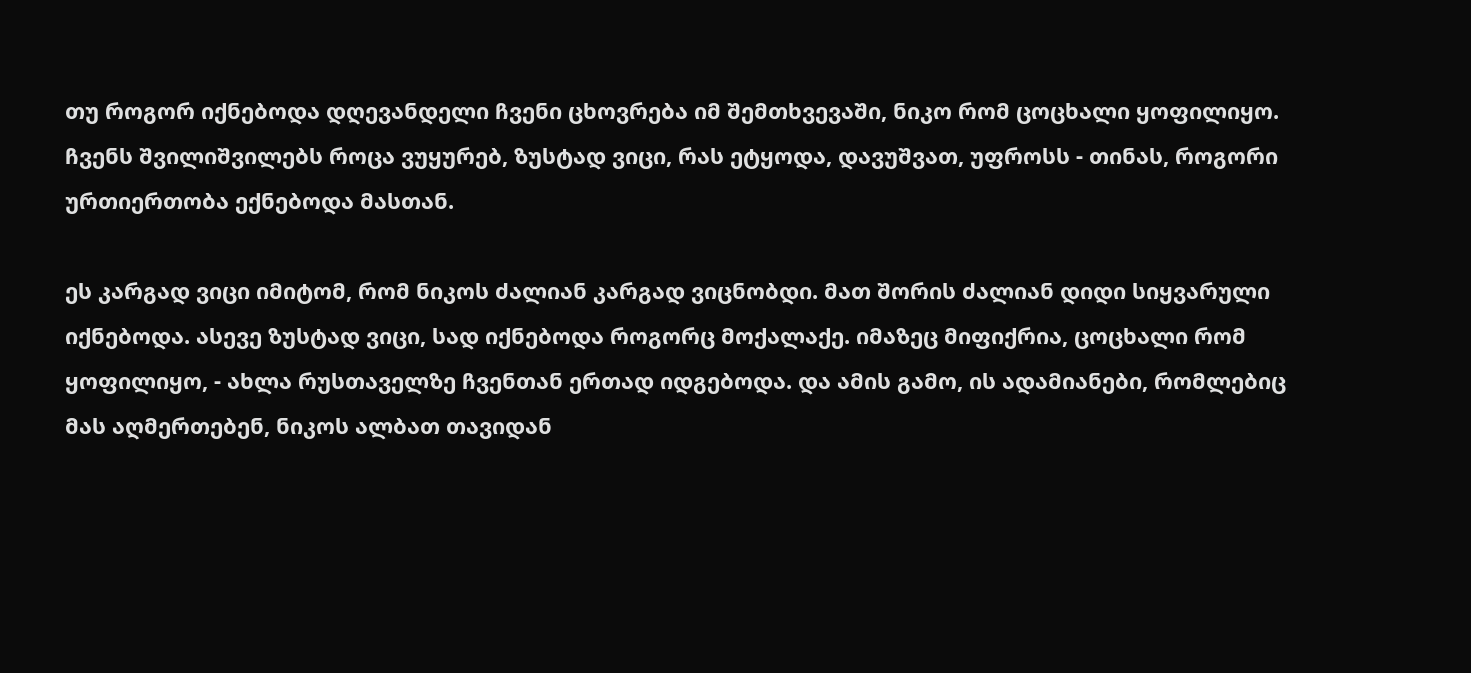თუ როგორ იქნებოდა დღევანდელი ჩვენი ცხოვრება იმ შემთხვევაში, ნიკო რომ ცოცხალი ყოფილიყო. ჩვენს შვილიშვილებს როცა ვუყურებ, ზუსტად ვიცი, რას ეტყოდა, დავუშვათ, უფროსს - თინას, როგორი ურთიერთობა ექნებოდა მასთან.

ეს კარგად ვიცი იმიტომ, რომ ნიკოს ძალიან კარგად ვიცნობდი. მათ შორის ძალიან დიდი სიყვარული იქნებოდა. ასევე ზუსტად ვიცი, სად იქნებოდა როგორც მოქალაქე. იმაზეც მიფიქრია, ცოცხალი რომ ყოფილიყო, - ახლა რუსთაველზე ჩვენთან ერთად იდგებოდა. და ამის გამო, ის ადამიანები, რომლებიც მას აღმერთებენ, ნიკოს ალბათ თავიდან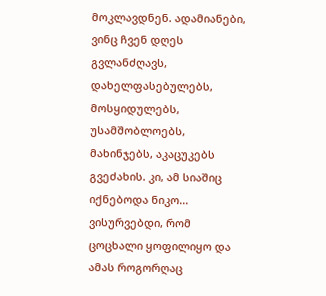მოკლავდნენ. ადამიანები, ვინც ჩვენ დღეს გვლანძღავს, დახელფასებულებს, მოსყიდულებს, უსამშობლოებს, მახინჯებს, აკაცუკებს გვეძახის. კი, ამ სიაშიც იქნებოდა ნიკო... ვისურვებდი, რომ ცოცხალი ყოფილიყო და ამას როგორღაც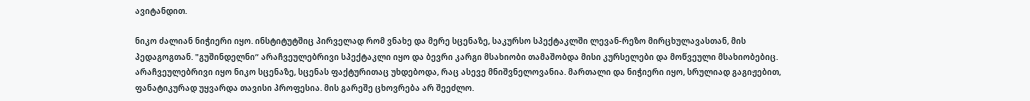ავიტანდით.

ნიკო ძალიან ნიჭიერი იყო. ინსტიტუტშიც პირველად რომ ვნახე და მერე სცენაზე, საკურსო სპექტაკლში ლევან-რეზო მირცხულავასთან, მის პედაგოგთან. "გუშინდელნი“ არაჩვეულებრივი სპექტაკლი იყო და ბევრი კარგი მსახიობი თამაშობდა მისი კურსელები და მოწვეული მსახიობებიც. არაჩვეულებრივი იყო ნიკო სცენაზე, სცენას ფაქტურითაც უხდებოდა, რაც ასევე მნიშვნელოვანია. მართალი და ნიჭიერი იყო, სრულიად გაგიჟებით, ფანატიკურად უყვარდა თავისი პროფესია. მის გარეშე ცხოვრება არ შეეძლო.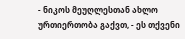- ნიკოს მეუღლესთან ახლო ურთიერთობა გაქვთ, - ეს თქვენი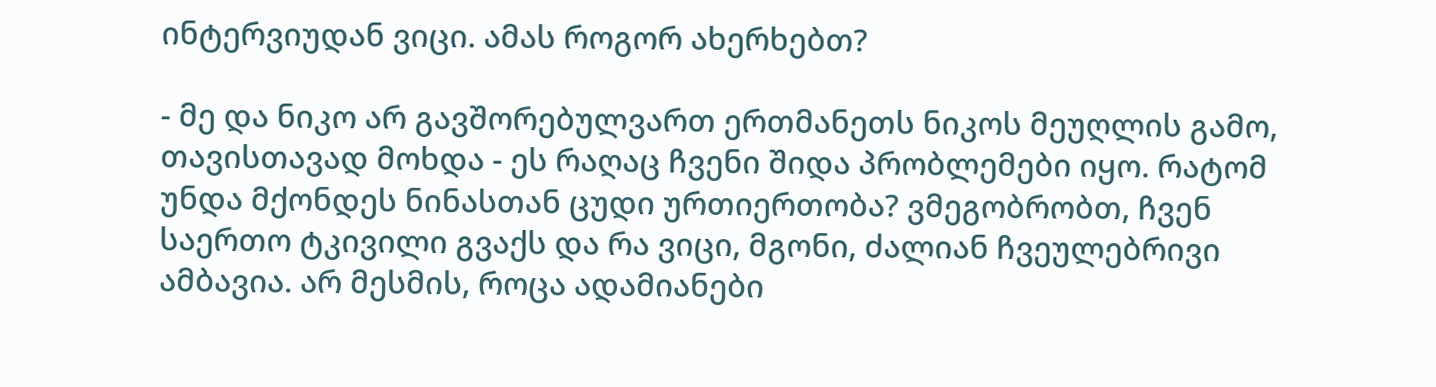ინტერვიუდან ვიცი. ამას როგორ ახერხებთ?

- მე და ნიკო არ გავშორებულვართ ერთმანეთს ნიკოს მეუღლის გამო, თავისთავად მოხდა - ეს რაღაც ჩვენი შიდა პრობლემები იყო. რატომ უნდა მქონდეს ნინასთან ცუდი ურთიერთობა? ვმეგობრობთ, ჩვენ საერთო ტკივილი გვაქს და რა ვიცი, მგონი, ძალიან ჩვეულებრივი ამბავია. არ მესმის, როცა ადამიანები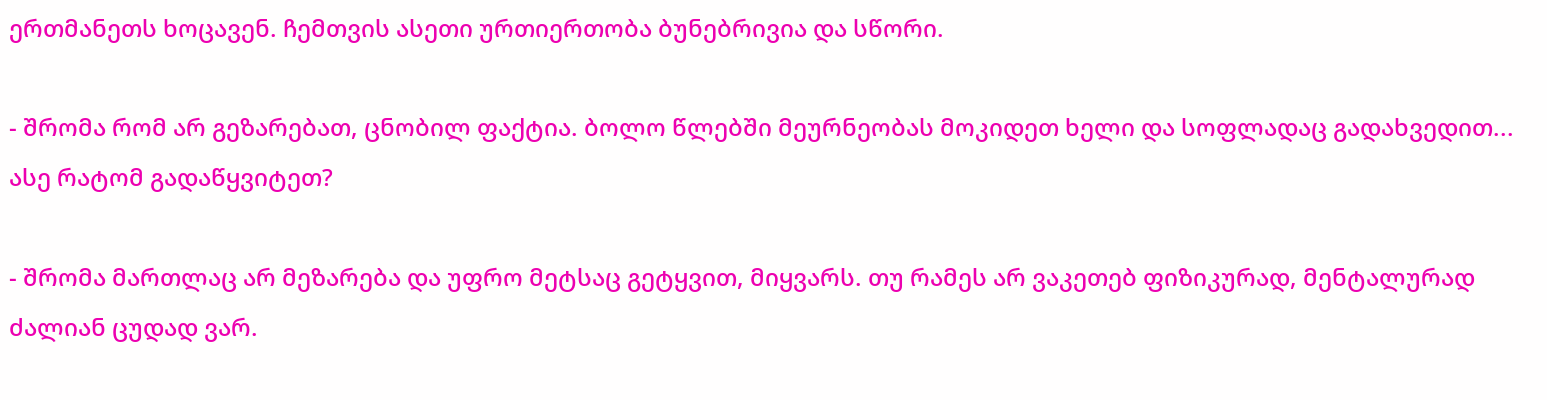ერთმანეთს ხოცავენ. ჩემთვის ასეთი ურთიერთობა ბუნებრივია და სწორი.

- შრომა რომ არ გეზარებათ, ცნობილ ფაქტია. ბოლო წლებში მეურნეობას მოკიდეთ ხელი და სოფლადაც გადახვედით... ასე რატომ გადაწყვიტეთ?

- შრომა მართლაც არ მეზარება და უფრო მეტსაც გეტყვით, მიყვარს. თუ რამეს არ ვაკეთებ ფიზიკურად, მენტალურად ძალიან ცუდად ვარ.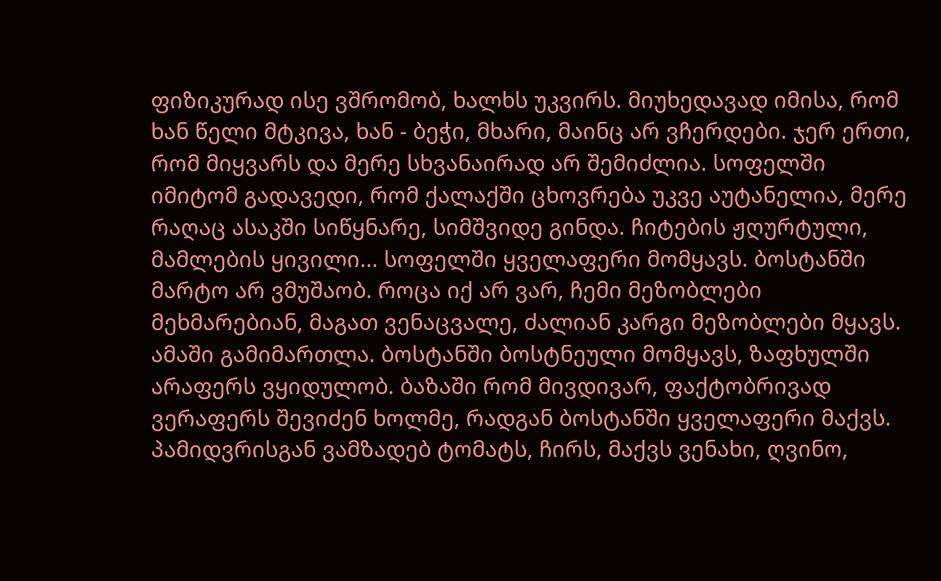ფიზიკურად ისე ვშრომობ, ხალხს უკვირს. მიუხედავად იმისა, რომ ხან წელი მტკივა, ხან - ბეჭი, მხარი, მაინც არ ვჩერდები. ჯერ ერთი, რომ მიყვარს და მერე სხვანაირად არ შემიძლია. სოფელში იმიტომ გადავედი, რომ ქალაქში ცხოვრება უკვე აუტანელია, მერე რაღაც ასაკში სიწყნარე, სიმშვიდე გინდა. ჩიტების ჟღურტული, მამლების ყივილი... სოფელში ყველაფერი მომყავს. ბოსტანში მარტო არ ვმუშაობ. როცა იქ არ ვარ, ჩემი მეზობლები მეხმარებიან, მაგათ ვენაცვალე, ძალიან კარგი მეზობლები მყავს. ამაში გამიმართლა. ბოსტანში ბოსტნეული მომყავს, ზაფხულში არაფერს ვყიდულობ. ბაზაში რომ მივდივარ, ფაქტობრივად ვერაფერს შევიძენ ხოლმე, რადგან ბოსტანში ყველაფერი მაქვს. პამიდვრისგან ვამზადებ ტომატს, ჩირს, მაქვს ვენახი, ღვინო,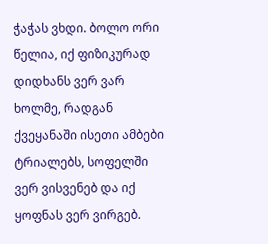ჭაჭას ვხდი. ბოლო ორი წელია, იქ ფიზიკურად დიდხანს ვერ ვარ ხოლმე, რადგან ქვეყანაში ისეთი ამბები ტრიალებს, სოფელში ვერ ვისვენებ და იქ ყოფნას ვერ ვირგებ.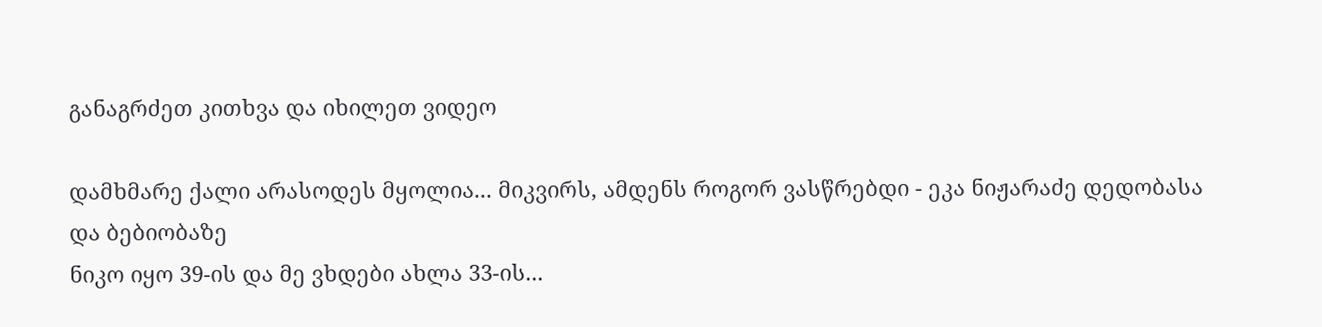განაგრძეთ კითხვა და იხილეთ ვიდეო

დამხმარე ქალი არასოდეს მყოლია... მიკვირს, ამდენს როგორ ვასწრებდი - ეკა ნიჟარაძე დედობასა და ბებიობაზე
ნიკო იყო 39-ის და მე ვხდები ახლა 33-ის...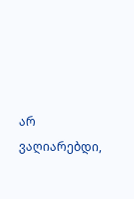არ ვაღიარებდი,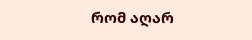რომ აღარ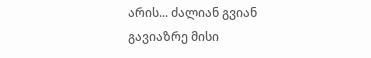არის... ძალიან გვიან გავიაზრე მისი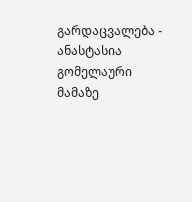გარდაცვალება - ანასტასია გომელაური მამაზე